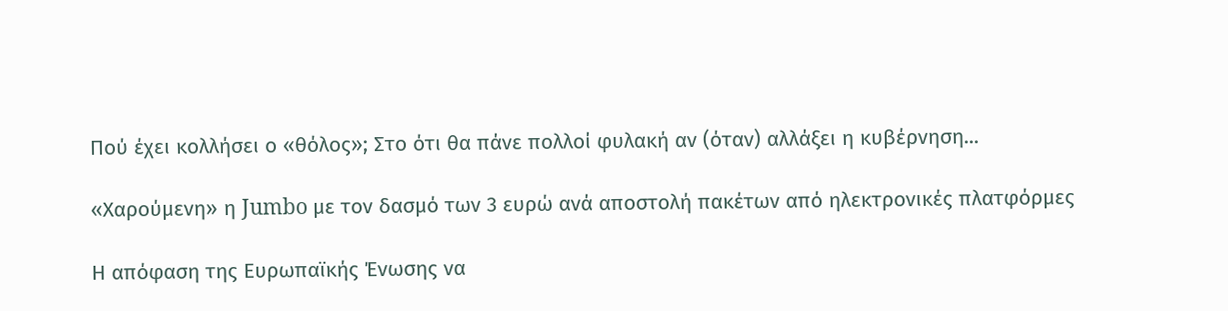Πού έχει κολλήσει ο «θόλος»; Στο ότι θα πάνε πολλοί φυλακή αν (όταν) αλλάξει η κυβέρνηση...

«Χαρούμενη» η Jumbo με τον δασμό των 3 ευρώ ανά αποστολή πακέτων από ηλεκτρονικές πλατφόρμες

Η απόφαση της Ευρωπαϊκής Ένωσης να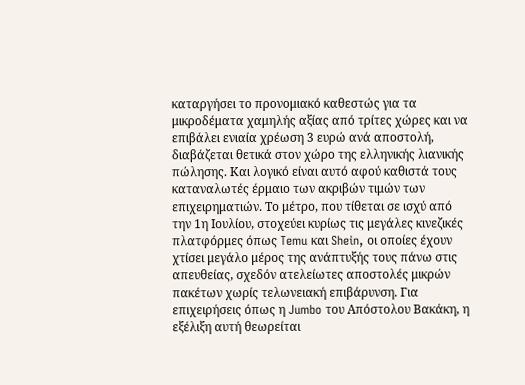καταργήσει το προνομιακό καθεστώς για τα μικροδέματα χαμηλής αξίας από τρίτες χώρες και να επιβάλει ενιαία χρέωση 3 ευρώ ανά αποστολή, διαβάζεται θετικά στον χώρο της ελληνικής λιανικής πώλησης. Και λογικό είναι αυτό αφού καθιστά τους καταναλωτές έρμαιο των ακριβών τιμών των επιχειρηματιών. Το μέτρο, που τίθεται σε ισχύ από την 1η Ιουλίου, στοχεύει κυρίως τις μεγάλες κινεζικές πλατφόρμες όπως Temu και Shein, οι οποίες έχουν χτίσει μεγάλο μέρος της ανάπτυξής τους πάνω στις απευθείας, σχεδόν ατελείωτες αποστολές μικρών πακέτων χωρίς τελωνειακή επιβάρυνση. Για επιχειρήσεις όπως η Jumbo του Απόστολου Βακάκη, η εξέλιξη αυτή θεωρείται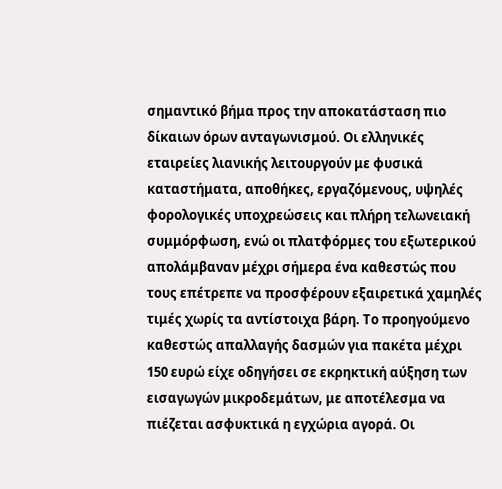σημαντικό βήμα προς την αποκατάσταση πιο δίκαιων όρων ανταγωνισμού. Οι ελληνικές εταιρείες λιανικής λειτουργούν με φυσικά καταστήματα, αποθήκες, εργαζόμενους, υψηλές φορολογικές υποχρεώσεις και πλήρη τελωνειακή συμμόρφωση, ενώ οι πλατφόρμες του εξωτερικού απολάμβαναν μέχρι σήμερα ένα καθεστώς που τους επέτρεπε να προσφέρουν εξαιρετικά χαμηλές τιμές χωρίς τα αντίστοιχα βάρη. Το προηγούμενο καθεστώς απαλλαγής δασμών για πακέτα μέχρι 150 ευρώ είχε οδηγήσει σε εκρηκτική αύξηση των εισαγωγών μικροδεμάτων, με αποτέλεσμα να πιέζεται ασφυκτικά η εγχώρια αγορά. Οι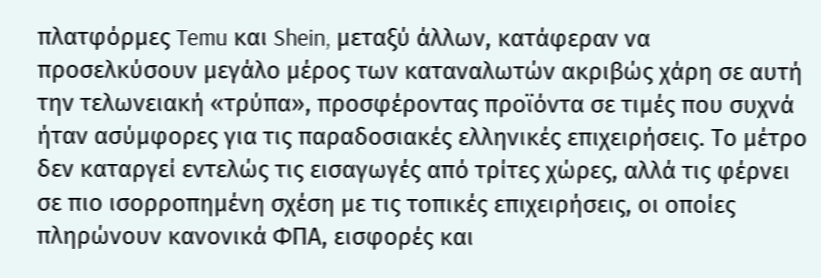πλατφόρμες Temu και Shein, μεταξύ άλλων, κατάφεραν να προσελκύσουν μεγάλο μέρος των καταναλωτών ακριβώς χάρη σε αυτή την τελωνειακή «τρύπα», προσφέροντας προϊόντα σε τιμές που συχνά ήταν ασύμφορες για τις παραδοσιακές ελληνικές επιχειρήσεις. Το μέτρο δεν καταργεί εντελώς τις εισαγωγές από τρίτες χώρες, αλλά τις φέρνει σε πιο ισορροπημένη σχέση με τις τοπικές επιχειρήσεις, οι οποίες πληρώνουν κανονικά ΦΠΑ, εισφορές και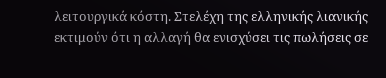λειτουργικά κόστη. Στελέχη της ελληνικής λιανικής εκτιμούν ότι η αλλαγή θα ενισχύσει τις πωλήσεις σε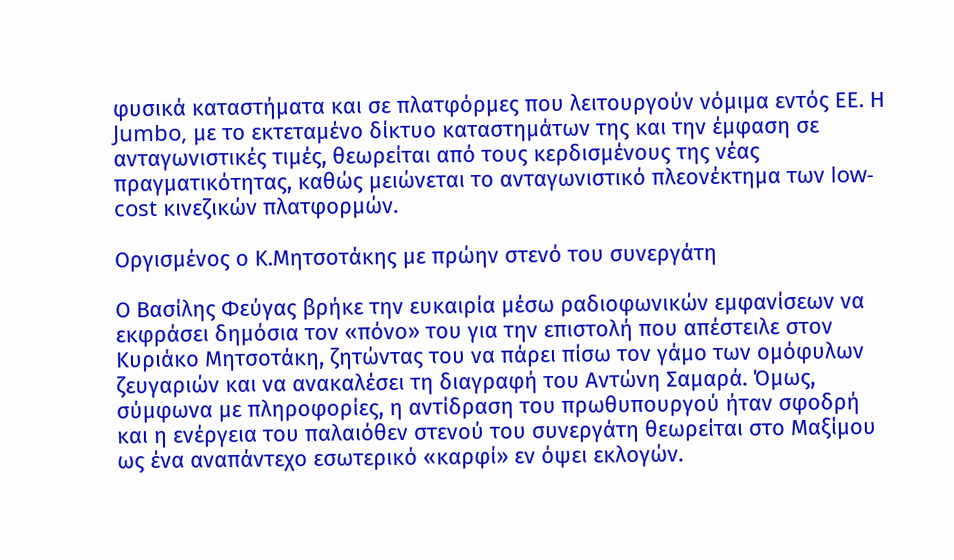φυσικά καταστήματα και σε πλατφόρμες που λειτουργούν νόμιμα εντός ΕΕ. Η Jumbo, με το εκτεταμένο δίκτυο καταστημάτων της και την έμφαση σε ανταγωνιστικές τιμές, θεωρείται από τους κερδισμένους της νέας πραγματικότητας, καθώς μειώνεται το ανταγωνιστικό πλεονέκτημα των low-cost κινεζικών πλατφορμών.

Οργισμένος ο Κ.Μητσοτάκης με πρώην στενό του συνεργάτη

Ο Βασίλης Φεύγας βρήκε την ευκαιρία μέσω ραδιοφωνικών εμφανίσεων να εκφράσει δημόσια τον «πόνο» του για την επιστολή που απέστειλε στον Κυριάκο Μητσοτάκη, ζητώντας του να πάρει πίσω τον γάμο των ομόφυλων ζευγαριών και να ανακαλέσει τη διαγραφή του Αντώνη Σαμαρά. Όμως, σύμφωνα με πληροφορίες, η αντίδραση του πρωθυπουργού ήταν σφοδρή και η ενέργεια του παλαιόθεν στενού του συνεργάτη θεωρείται στο Μαξίμου ως ένα αναπάντεχο εσωτερικό «καρφί» εν όψει εκλογών.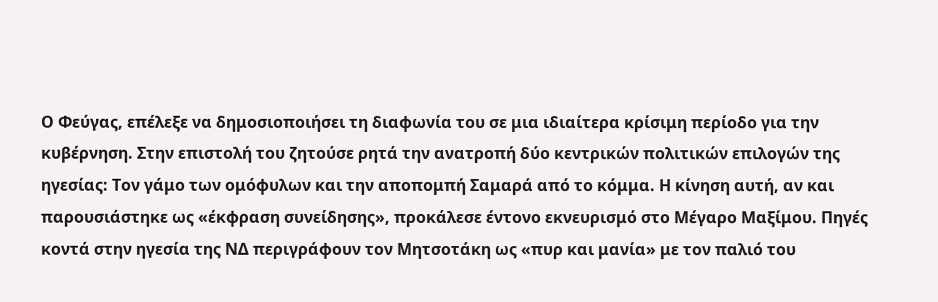Ο Φεύγας, επέλεξε να δημοσιοποιήσει τη διαφωνία του σε μια ιδιαίτερα κρίσιμη περίοδο για την κυβέρνηση. Στην επιστολή του ζητούσε ρητά την ανατροπή δύο κεντρικών πολιτικών επιλογών της ηγεσίας: Tον γάμο των ομόφυλων και την αποπομπή Σαμαρά από το κόμμα. Η κίνηση αυτή, αν και παρουσιάστηκε ως «έκφραση συνείδησης», προκάλεσε έντονο εκνευρισμό στο Μέγαρο Μαξίμου. Πηγές κοντά στην ηγεσία της ΝΔ περιγράφουν τον Μητσοτάκη ως «πυρ και μανία» με τον παλιό του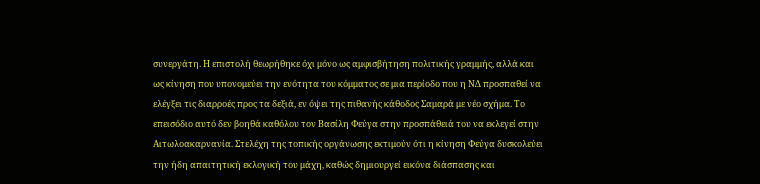συνεργάτη. Η επιστολή θεωρήθηκε όχι μόνο ως αμφισβήτηση πολιτικής γραμμής, αλλά και ως κίνηση που υπονομεύει την ενότητα του κόμματος σε μια περίοδο που η ΝΔ προσπαθεί να ελέγξει τις διαρροές προς τα δεξιά, εν όψει της πιθανής κάθοδος Σαμαρά με νέο σχήμα. Το επεισόδιο αυτό δεν βοηθά καθόλου τον Βασίλη Φεύγα στην προσπάθειά του να εκλεγεί στην Αιτωλοακαρνανία. Στελέχη της τοπικής οργάνωσης εκτιμούν ότι η κίνηση Φεύγα δυσκολεύει την ήδη απαιτητική εκλογική του μάχη, καθώς δημιουργεί εικόνα διάσπασης και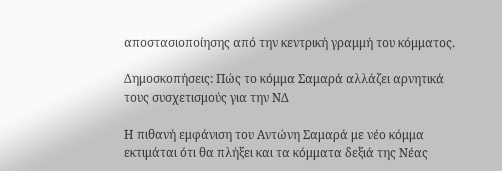αποστασιοποίησης από την κεντρική γραμμή του κόμματος.

Δημοσκοπήσεις: Πώς το κόμμα Σαμαρά αλλάζει αρνητικά τους συσχετισμούς για την ΝΔ

Η πιθανή εμφάνιση του Αντώνη Σαμαρά με νέο κόμμα εκτιμάται ότι θα πλήξει και τα κόμματα δεξιά της Νέας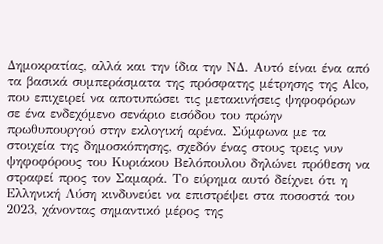Δημοκρατίας, αλλά και την ίδια την ΝΔ. Αυτό είναι ένα από τα βασικά συμπεράσματα της πρόσφατης μέτρησης της Alco, που επιχειρεί να αποτυπώσει τις μετακινήσεις ψηφοφόρων σε ένα ενδεχόμενο σενάριο εισόδου του πρώην πρωθυπουργού στην εκλογική αρένα. Σύμφωνα με τα στοιχεία της δημοσκόπησης, σχεδόν ένας στους τρεις νυν ψηφοφόρους του Κυριάκου Βελόπουλου δηλώνει πρόθεση να στραφεί προς τον Σαμαρά. Το εύρημα αυτό δείχνει ότι η Ελληνική Λύση κινδυνεύει να επιστρέψει στα ποσοστά του 2023, χάνοντας σημαντικό μέρος της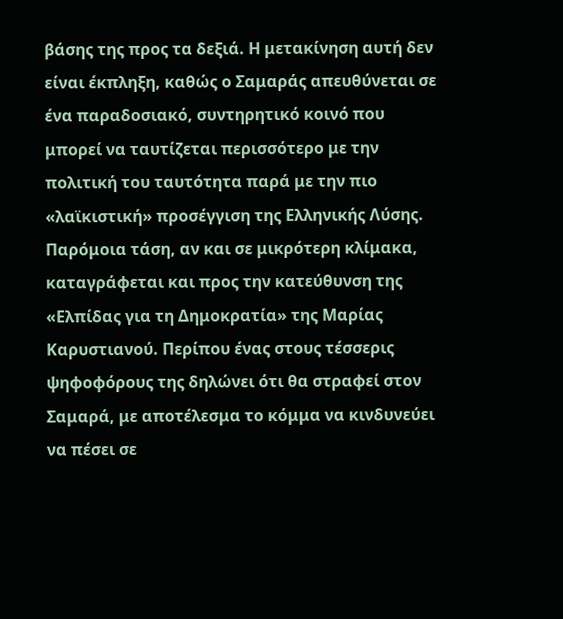βάσης της προς τα δεξιά. Η μετακίνηση αυτή δεν είναι έκπληξη, καθώς ο Σαμαράς απευθύνεται σε ένα παραδοσιακό, συντηρητικό κοινό που μπορεί να ταυτίζεται περισσότερο με την πολιτική του ταυτότητα παρά με την πιο «λαϊκιστική» προσέγγιση της Ελληνικής Λύσης. Παρόμοια τάση, αν και σε μικρότερη κλίμακα, καταγράφεται και προς την κατεύθυνση της «Ελπίδας για τη Δημοκρατία» της Μαρίας Καρυστιανού. Περίπου ένας στους τέσσερις ψηφοφόρους της δηλώνει ότι θα στραφεί στον Σαμαρά, με αποτέλεσμα το κόμμα να κινδυνεύει να πέσει σε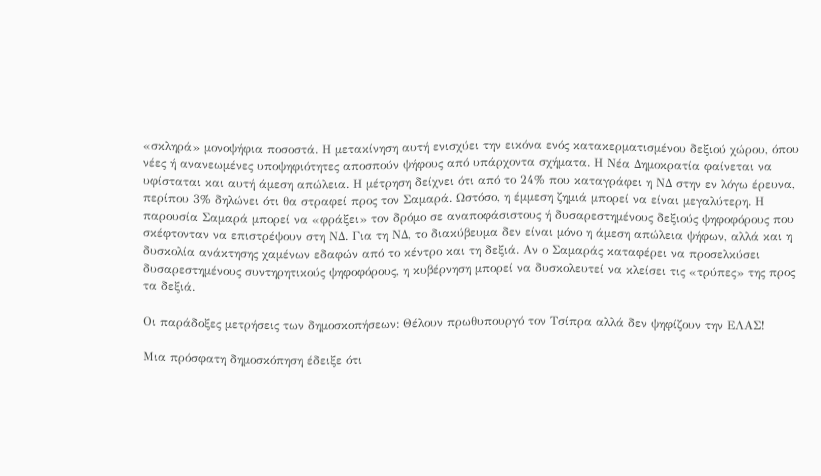«σκληρά» μονοψήφια ποσοστά. Η μετακίνηση αυτή ενισχύει την εικόνα ενός κατακερματισμένου δεξιού χώρου, όπου νέες ή ανανεωμένες υποψηφιότητες αποσπούν ψήφους από υπάρχοντα σχήματα. Η Νέα Δημοκρατία φαίνεται να υφίσταται και αυτή άμεση απώλεια. Η μέτρηση δείχνει ότι από το 24% που καταγράφει η ΝΔ στην εν λόγω έρευνα, περίπου 3% δηλώνει ότι θα στραφεί προς τον Σαμαρά. Ωστόσο, η έμμεση ζημιά μπορεί να είναι μεγαλύτερη. Η παρουσία Σαμαρά μπορεί να «φράξει» τον δρόμο σε αναποφάσιστους ή δυσαρεστημένους δεξιούς ψηφοφόρους που σκέφτονταν να επιστρέψουν στη ΝΔ. Για τη ΝΔ, το διακύβευμα δεν είναι μόνο η άμεση απώλεια ψήφων, αλλά και η δυσκολία ανάκτησης χαμένων εδαφών από το κέντρο και τη δεξιά. Αν ο Σαμαράς καταφέρει να προσελκύσει δυσαρεστημένους συντηρητικούς ψηφοφόρους, η κυβέρνηση μπορεί να δυσκολευτεί να κλείσει τις «τρύπες» της προς τα δεξιά.

Οι παράδοξες μετρήσεις των δημοσκοπήσεων: Θέλουν πρωθυπουργό τον Τσίπρα αλλά δεν ψηφίζουν την ΕΛΑΣ!

Μια πρόσφατη δημοσκόπηση έδειξε ότι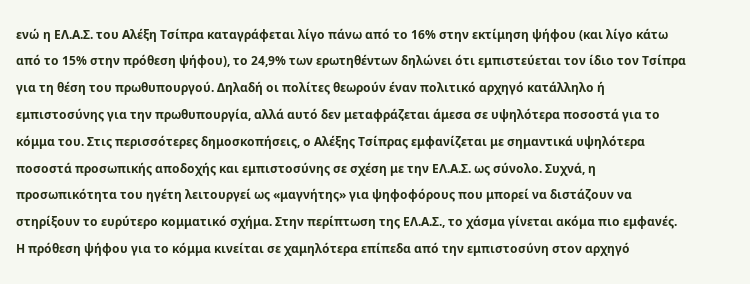ενώ η ΕΛ.Α.Σ. του Αλέξη Τσίπρα καταγράφεται λίγο πάνω από το 16% στην εκτίμηση ψήφου (και λίγο κάτω από το 15% στην πρόθεση ψήφου), το 24,9% των ερωτηθέντων δηλώνει ότι εμπιστεύεται τον ίδιο τον Τσίπρα για τη θέση του πρωθυπουργού. Δηλαδή οι πολίτες θεωρούν έναν πολιτικό αρχηγό κατάλληλο ή εμπιστοσύνης για την πρωθυπουργία, αλλά αυτό δεν μεταφράζεται άμεσα σε υψηλότερα ποσοστά για το κόμμα του. Στις περισσότερες δημοσκοπήσεις, ο Αλέξης Τσίπρας εμφανίζεται με σημαντικά υψηλότερα ποσοστά προσωπικής αποδοχής και εμπιστοσύνης σε σχέση με την ΕΛ.Α.Σ. ως σύνολο. Συχνά, η προσωπικότητα του ηγέτη λειτουργεί ως «μαγνήτης» για ψηφοφόρους που μπορεί να διστάζουν να στηρίξουν το ευρύτερο κομματικό σχήμα. Στην περίπτωση της ΕΛ.Α.Σ., το χάσμα γίνεται ακόμα πιο εμφανές. Η πρόθεση ψήφου για το κόμμα κινείται σε χαμηλότερα επίπεδα από την εμπιστοσύνη στον αρχηγό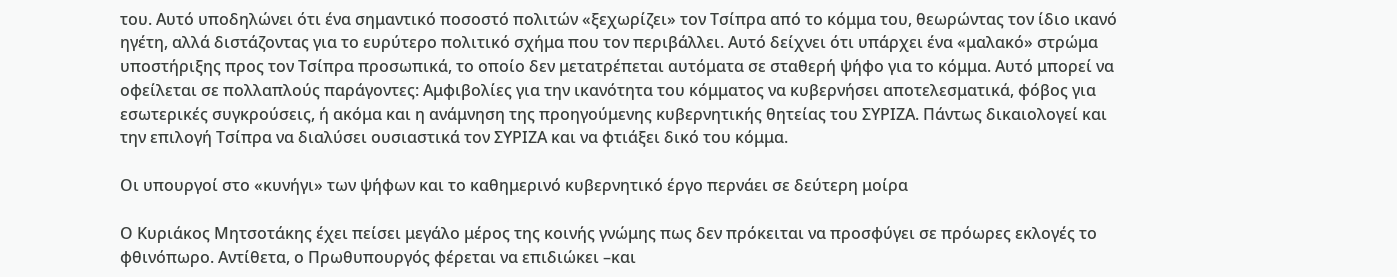του. Αυτό υποδηλώνει ότι ένα σημαντικό ποσοστό πολιτών «ξεχωρίζει» τον Τσίπρα από το κόμμα του, θεωρώντας τον ίδιο ικανό ηγέτη, αλλά διστάζοντας για το ευρύτερο πολιτικό σχήμα που τον περιβάλλει. Αυτό δείχνει ότι υπάρχει ένα «μαλακό» στρώμα υποστήριξης προς τον Τσίπρα προσωπικά, το οποίο δεν μετατρέπεται αυτόματα σε σταθερή ψήφο για το κόμμα. Αυτό μπορεί να οφείλεται σε πολλαπλούς παράγοντες: Αμφιβολίες για την ικανότητα του κόμματος να κυβερνήσει αποτελεσματικά, φόβος για εσωτερικές συγκρούσεις, ή ακόμα και η ανάμνηση της προηγούμενης κυβερνητικής θητείας του ΣΥΡΙΖΑ. Πάντως δικαιολογεί και την επιλογή Τσίπρα να διαλύσει ουσιαστικά τον ΣΥΡΙΖΑ και να φτιάξει δικό του κόμμα.

Οι υπουργοί στο «κυνήγι» των ψήφων και το καθημερινό κυβερνητικό έργο περνάει σε δεύτερη μοίρα

Ο Κυριάκος Μητσοτάκης έχει πείσει μεγάλο μέρος της κοινής γνώμης πως δεν πρόκειται να προσφύγει σε πρόωρες εκλογές το φθινόπωρο. Αντίθετα, ο Πρωθυπουργός φέρεται να επιδιώκει –και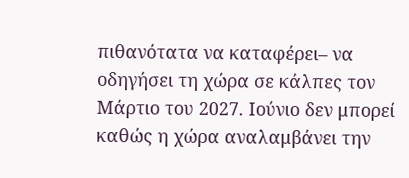πιθανότατα να καταφέρει– να οδηγήσει τη χώρα σε κάλπες τον Μάρτιο του 2027. Ιούνιο δεν μπορεί καθώς η χώρα αναλαμβάνει την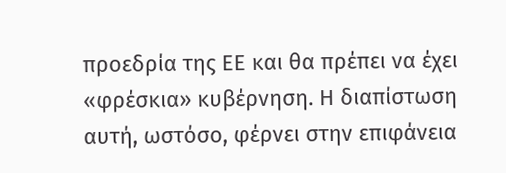προεδρία της ΕΕ και θα πρέπει να έχει «φρέσκια» κυβέρνηση. Η διαπίστωση αυτή, ωστόσο, φέρνει στην επιφάνεια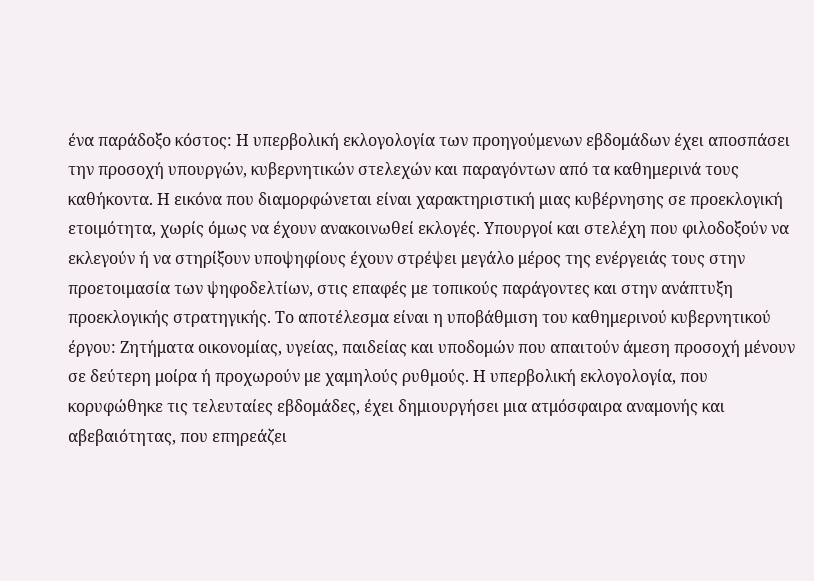ένα παράδοξο κόστος: Η υπερβολική εκλογολογία των προηγούμενων εβδομάδων έχει αποσπάσει την προσοχή υπουργών, κυβερνητικών στελεχών και παραγόντων από τα καθημερινά τους καθήκοντα. Η εικόνα που διαμορφώνεται είναι χαρακτηριστική μιας κυβέρνησης σε προεκλογική ετοιμότητα, χωρίς όμως να έχουν ανακοινωθεί εκλογές. Υπουργοί και στελέχη που φιλοδοξούν να εκλεγούν ή να στηρίξουν υποψηφίους έχουν στρέψει μεγάλο μέρος της ενέργειάς τους στην προετοιμασία των ψηφοδελτίων, στις επαφές με τοπικούς παράγοντες και στην ανάπτυξη προεκλογικής στρατηγικής. Το αποτέλεσμα είναι η υποβάθμιση του καθημερινού κυβερνητικού έργου: Ζητήματα οικονομίας, υγείας, παιδείας και υποδομών που απαιτούν άμεση προσοχή μένουν σε δεύτερη μοίρα ή προχωρούν με χαμηλούς ρυθμούς. Η υπερβολική εκλογολογία, που κορυφώθηκε τις τελευταίες εβδομάδες, έχει δημιουργήσει μια ατμόσφαιρα αναμονής και αβεβαιότητας, που επηρεάζει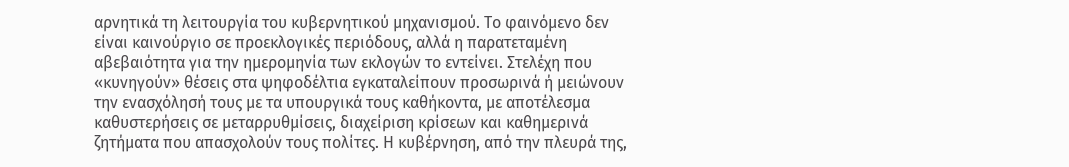αρνητικά τη λειτουργία του κυβερνητικού μηχανισμού. Το φαινόμενο δεν είναι καινούργιο σε προεκλογικές περιόδους, αλλά η παρατεταμένη αβεβαιότητα για την ημερομηνία των εκλογών το εντείνει. Στελέχη που «κυνηγούν» θέσεις στα ψηφοδέλτια εγκαταλείπουν προσωρινά ή μειώνουν την ενασχόλησή τους με τα υπουργικά τους καθήκοντα, με αποτέλεσμα καθυστερήσεις σε μεταρρυθμίσεις, διαχείριση κρίσεων και καθημερινά ζητήματα που απασχολούν τους πολίτες. Η κυβέρνηση, από την πλευρά της,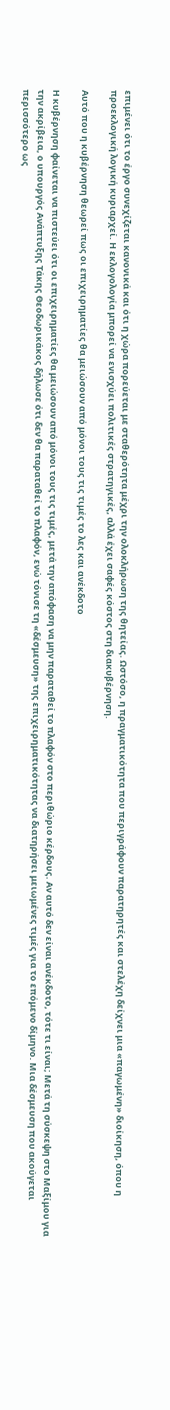επιμένει ότι το έργο συνεχίζεται κανονικά και ότι η χώρα πορεύεται με σταθερότητα μέχρι την ολοκλήρωση της θητείας. Ωστόσο, η πραγματικότητα που περιγράφουν παρατηρητές και στελέχη δείχνει μια «παγωμένη» διοίκηση, όπου η προεκλογική λογική κυριαρχεί. Η εκλογολογία μπορεί να ενισχύει πολιτικές στρατηγικές, αλλά έχει σαφές κόστος στη διακυβέρνηση.

Αυτό που η κυβέρνηση θεωρεί πως οι επιχειρηματίες θα μειώσουν από μόνοι τους τις τιμές το λες και ανέκδοτο

Η κυβέρνηση φαίνεται να πιστεύει ότι οι επιχειρηματίες θα μειώσουν από μόνοι τους τις τιμές, μετά την απόφαση να μην παραταθεί το πλαφόν στο περιθώριο κέρδους. Αν αυτό δεν είναι ανέκδοτο, τότε τι είναι; Μετά τη σύσκεψη στο Μαξίμου για την ακρίβεια, ο υπουργός Ανάπτυξης Τάκης Θεοδωρικάκος δήλωσε ότι δεν θα παραταθεί το πλαφόν, ενώ τόνισε τη «δέσμευση» της επιχειρηματικότητας να διατηρήσει μειωμένες τιμές για το επόμενο δίμηνο. Μια δέσμευση που ακούγεται περισσότερο ως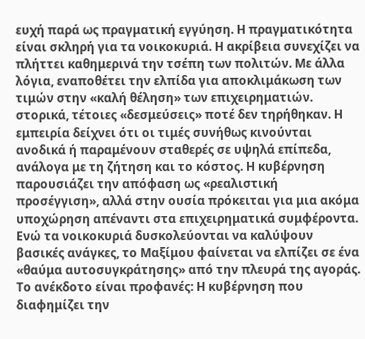ευχή παρά ως πραγματική εγγύηση. Η πραγματικότητα είναι σκληρή για τα νοικοκυριά. Η ακρίβεια συνεχίζει να πλήττει καθημερινά την τσέπη των πολιτών. Με άλλα λόγια, εναποθέτει την ελπίδα για αποκλιμάκωση των τιμών στην «καλή θέληση» των επιχειρηματιών. στορικά, τέτοιες «δεσμεύσεις» ποτέ δεν τηρήθηκαν. Η εμπειρία δείχνει ότι οι τιμές συνήθως κινούνται ανοδικά ή παραμένουν σταθερές σε υψηλά επίπεδα, ανάλογα με τη ζήτηση και το κόστος. Η κυβέρνηση παρουσιάζει την απόφαση ως «ρεαλιστική προσέγγιση», αλλά στην ουσία πρόκειται για μια ακόμα υποχώρηση απέναντι στα επιχειρηματικά συμφέροντα. Ενώ τα νοικοκυριά δυσκολεύονται να καλύψουν βασικές ανάγκες, το Μαξίμου φαίνεται να ελπίζει σε ένα «θαύμα αυτοσυγκράτησης» από την πλευρά της αγοράς. Το ανέκδοτο είναι προφανές: Η κυβέρνηση που διαφημίζει την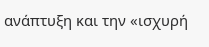ανάπτυξη και την «ισχυρή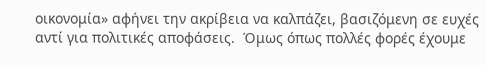οικονομία» αφήνει την ακρίβεια να καλπάζει, βασιζόμενη σε ευχές αντί για πολιτικές αποφάσεις.  Όμως όπως πολλές φορές έχουμε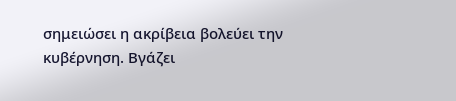σημειώσει η ακρίβεια βολεύει την κυβέρνηση. Βγάζει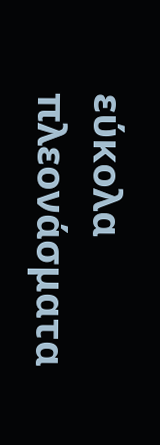εύκολα πλεονάσματα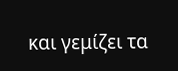και γεμίζει τα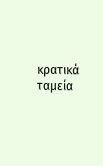κρατικά ταμεία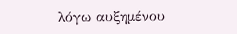λόγω αυξημένου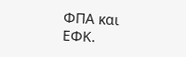ΦΠΑ και ΕΦΚ.